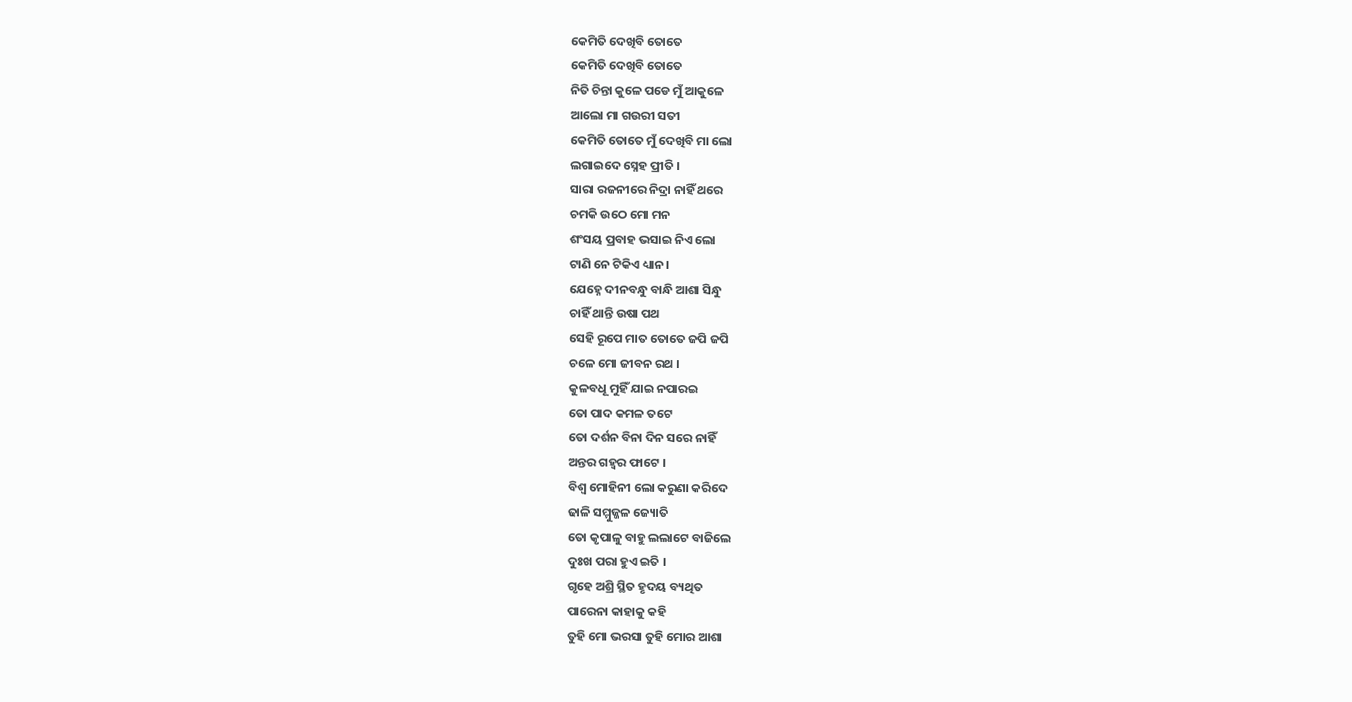କେମିତି ଦେଖିବି ତୋତେ
କେମିତି ଦେଖିବି ତୋତେ
ନିତି ଚିନ୍ତା କୁଳେ ପଡେ ମୁଁ ଆକୁଳେ
ଆଲୋ ମା ଗଉରୀ ସତୀ
କେମିତି ତୋତେ ମୁଁ ଦେଖିବି ମା ଲୋ
ଲଗାଇଦେ ସ୍ନେହ ପ୍ରୀତି ।
ସାରା ରଜନୀରେ ନିଦ୍ରା ନାହିଁ ଥରେ
ଚମକି ଉଠେ ମୋ ମନ
ଶଂସୟ ପ୍ରବାହ ଭସାଇ ନିଏ ଲୋ
ଟାଣି ନେ ଟିକିଏ ଧ୍ୟାନ ।
ଯେହ୍ନେ ଦୀନବନ୍ଧୁ ବାନ୍ଧି ଆଶା ସିନ୍ଧୁ
ଚାହିଁ ଥାନ୍ତି ଉଷା ପଥ
ସେହି ରୂପେ ମାତ ତୋତେ ଜପି ଜପି
ଚଳେ ମୋ ଜୀବନ ରଥ ।
କୁଳବଧୂ ମୁହିଁ ଯାଇ ନପାରଇ
ତୋ ପାଦ କମଳ ତଟେ
ତୋ ଦର୍ଶନ ବିନା ଦିନ ସରେ ନାହିଁ
ଅନ୍ତର ଗହ୍ୱର ଫାଟେ ।
ବିଶ୍ଵ ମୋହିନୀ ଲୋ କରୁଣା କରିଦେ
ଢାଳି ସମ୍ମୁଜ୍ଜଳ ଜ୍ୟୋତି
ତୋ କୃପାଳୁ ବାହୁ ଲଲାଟେ ବାଜିଲେ
ଦୁଃଖ ପରା ହୁଏ ଇତି ।
ଗୃହେ ଅଶ୍ରି ସ୍ଥିତ ହୃଦୟ ବ୍ୟଥିତ
ପାରେନା କାହାକୁ କହି
ତୁହି ମୋ ଭରସା ତୁହି ମୋର ଆଶା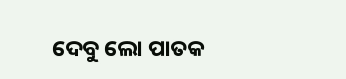ଦେବୁ ଲୋ ପାତକ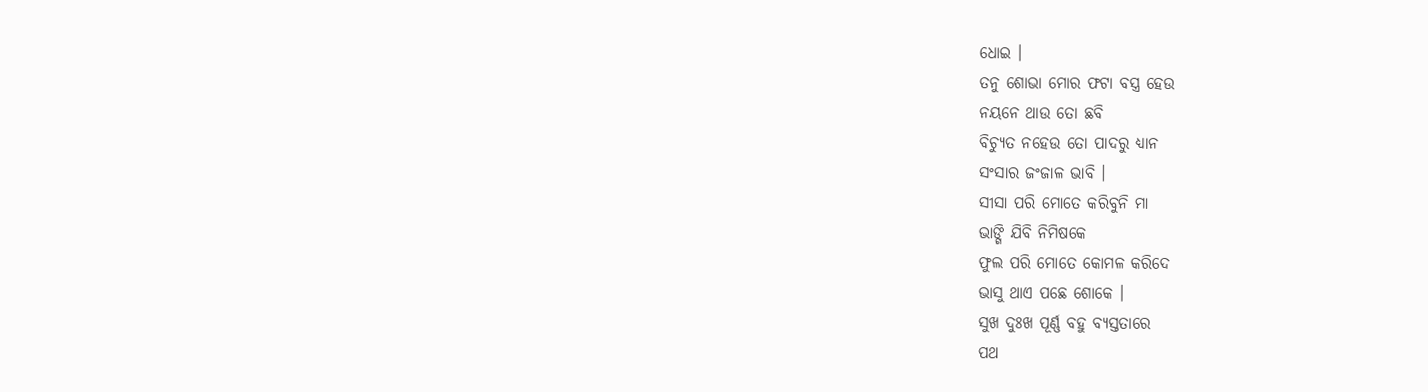ଧୋଇ ।
ତନୁ ଶୋଭା ମୋର ଫଟା ବସ୍ତ୍ର ହେଉ
ନୟନେ ଥାଉ ତୋ ଛବି
ବିଚ୍ୟୁତ ନହେଉ ତୋ ପାଦରୁ ଧ୍ୟାନ
ସଂସାର ଜଂଜାଳ ଭାବି ।
ସୀସା ପରି ମୋତେ କରିବୁନି ମା
ଭାଙ୍ଗି ଯିବି ନିମିଷକେ
ଫୁଲ ପରି ମୋତେ କୋମଳ କରିଦେ
ଭାସୁ ଥାଏ ପଛେ ଶୋକେ ।
ସୁଖ ଦୁଃଖ ପୂର୍ଣ୍ଣ ବହୁ ବ୍ୟସ୍ତତାରେ
ପଥ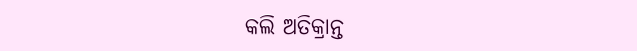କଲି ଅତିକ୍ରାନ୍ତ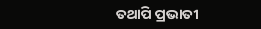ତଥାପି ପ୍ରଭାତୀ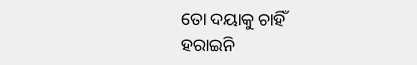ତୋ ଦୟାକୁ ଚାହିଁ
ହରାଇନି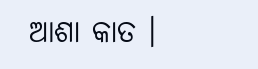ଆଶା କାତ ।